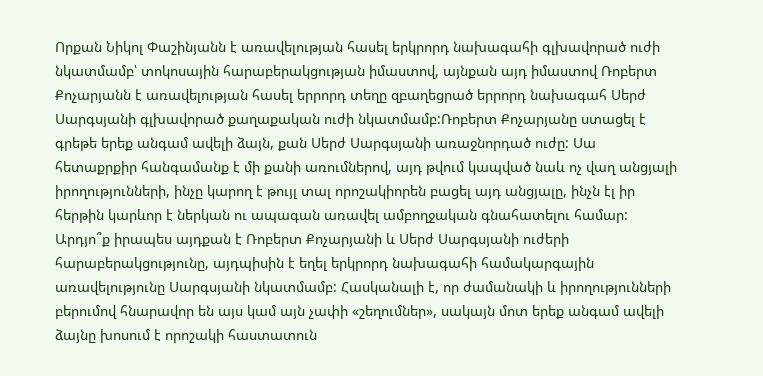Որքան Նիկոլ Փաշինյանն է առավելության հասել երկրորդ նախագահի գլխավորած ուժի նկատմամբ՝ տոկոսային հարաբերակցության իմաստով, այնքան այդ իմաստով Ռոբերտ Քոչարյանն է առավելության հասել երրորդ տեղը զբաղեցրած երրորդ նախագահ Սերժ Սարգսյանի գլխավորած քաղաքական ուժի նկատմամբ:Ռոբերտ Քոչարյանը ստացել է գրեթե երեք անգամ ավելի ձայն, քան Սերժ Սարգսյանի առաջնորդած ուժը: Սա հետաքրքիր հանգամանք է մի քանի առումներով, այդ թվում կապված նաև ոչ վաղ անցյալի իրողությունների, ինչը կարող է թույլ տալ որոշակիորեն բացել այդ անցյալը, ինչն էլ իր հերթին կարևոր է ներկան ու ապագան առավել ամբողջական գնահատելու համար: Արդյո՞ք իրապես այդքան է Ռոբերտ Քոչարյանի և Սերժ Սարգսյանի ուժերի հարաբերակցությունը, այդպիսին է եղել երկրորդ նախագահի համակարգային առավելությունը Սարգսյանի նկատմամբ: Հասկանալի է, որ ժամանակի և իրողությունների բերումով հնարավոր են այս կամ այն չափի «շեղումներ», սակայն մոտ երեք անգամ ավելի ձայնը խոսում է որոշակի հաստատուն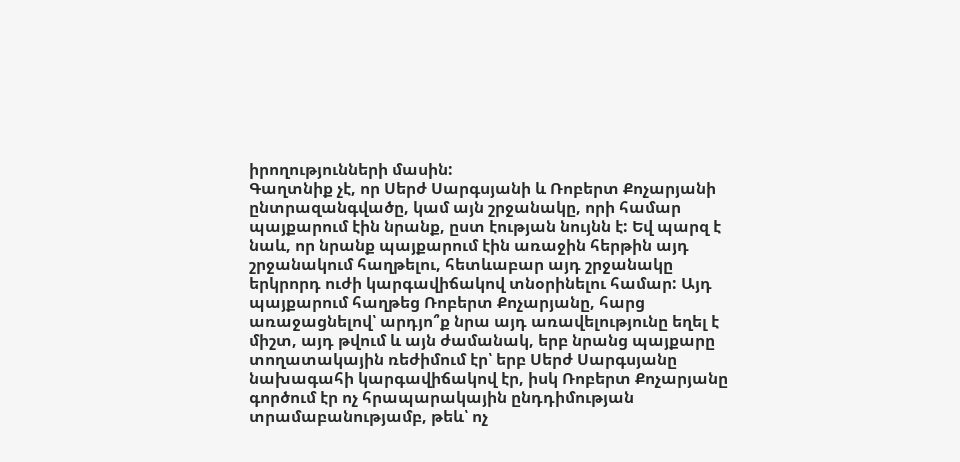իրողությունների մասին:
Գաղտնիք չէ, որ Սերժ Սարգսյանի և Ռոբերտ Քոչարյանի ընտրազանգվածը, կամ այն շրջանակը, որի համար պայքարում էին նրանք, ըստ էության նույնն է: Եվ պարզ է նաև, որ նրանք պայքարում էին առաջին հերթին այդ շրջանակում հաղթելու, հետևաբար այդ շրջանակը երկրորդ ուժի կարգավիճակով տնօրինելու համար: Այդ պայքարում հաղթեց Ռոբերտ Քոչարյանը, հարց առաջացնելով՝ արդյո՞ք նրա այդ առավելությունը եղել է միշտ, այդ թվում և այն ժամանակ, երբ նրանց պայքարը տողատակային ռեժիմում էր՝ երբ Սերժ Սարգսյանը նախագահի կարգավիճակով էր, իսկ Ռոբերտ Քոչարյանը գործում էր ոչ հրապարակային ընդդիմության տրամաբանությամբ, թեև՝ ոչ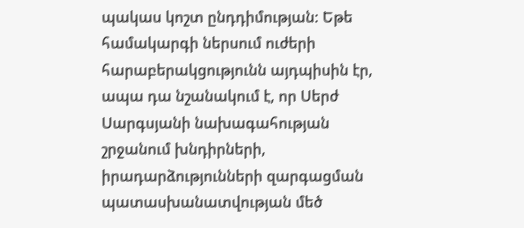պակաս կոշտ ընդդիմության: Եթե համակարգի ներսում ուժերի հարաբերակցությունն այդպիսին էր, ապա դա նշանակում է, որ Սերժ Սարգսյանի նախագահության շրջանում խնդիրների, իրադարձությունների զարգացման պատասխանատվության մեծ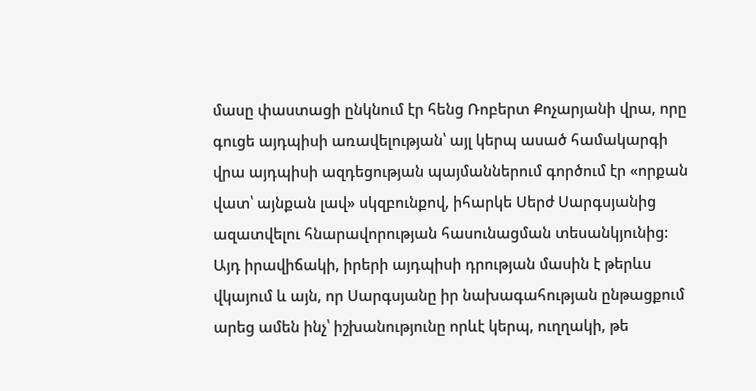մասը փաստացի ընկնում էր հենց Ռոբերտ Քոչարյանի վրա, որը գուցե այդպիսի առավելության՝ այլ կերպ ասած համակարգի վրա այդպիսի ազդեցության պայմաններում գործում էր «որքան վատ՝ այնքան լավ» սկզբունքով, իհարկե Սերժ Սարգսյանից ազատվելու հնարավորության հասունացման տեսանկյունից: Այդ իրավիճակի, իրերի այդպիսի դրության մասին է թերևս վկայում և այն, որ Սարգսյանը իր նախագահության ընթացքում արեց ամեն ինչ՝ իշխանությունը որևէ կերպ, ուղղակի, թե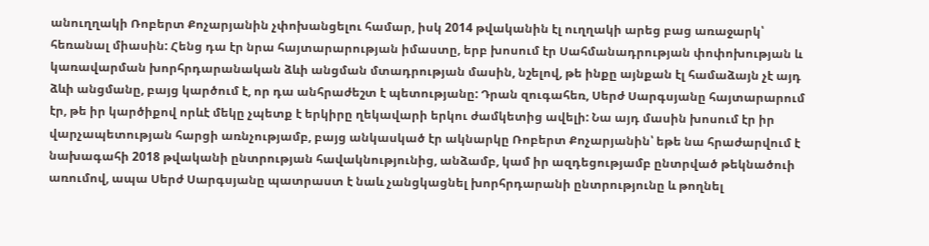անուղղակի Ռոբերտ Քոչարյանին չփոխանցելու համար, իսկ 2014 թվականին էլ ուղղակի արեց բաց առաջարկ՝ հեռանալ միասին: Հենց դա էր նրա հայտարարության իմաստը, երբ խոսում էր Սահմանադրության փոփոխության և կառավարման խորհրդարանական ձևի անցման մտադրության մասին, նշելով, թե ինքը այնքան էլ համաձայն չէ այդ ձևի անցմանը, բայց կարծում է, որ դա անհրաժեշտ է պետությանը: Դրան զուգահեռ, Սերժ Սարգսյանը հայտարարում էր, թե իր կարծիքով որևէ մեկը չպետք է երկիրը ղեկավարի երկու ժամկետից ավելի: Նա այդ մասին խոսում էր իր վարչապետության հարցի առնչությամբ, բայց անկասկած էր ակնարկը Ռոբերտ Քոչարյանին՝ եթե նա հրաժարվում է նախագահի 2018 թվականի ընտրության հավակնությունից, անձամբ, կամ իր ազդեցությամբ ընտրված թեկնածուի առումով, ապա Սերժ Սարգսյանը պատրաստ է նաև չանցկացնել խորհրդարանի ընտրությունը և թողնել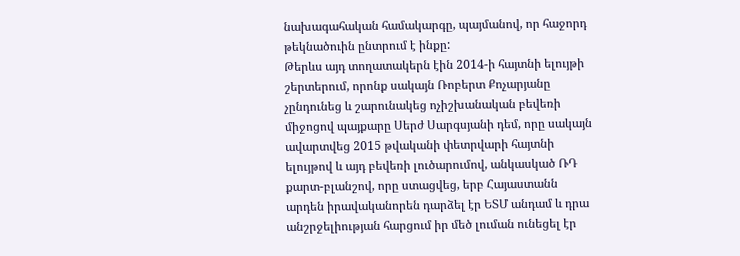նախագահական համակարգը, պայմանով, որ հաջորդ թեկնածուին ընտրում է ինքը:
Թերևս այդ տողատակերն էին 2014-ի հայտնի ելույթի շերտերում, որոնք սակայն Ռոբերտ Քոչարյանը չընդունեց և շարունակեց ոչիշխանական բեվեռի միջոցով պայքարը Սերժ Սարգսյանի դեմ, որը սակայն ավարտվեց 2015 թվականի փետրվարի հայտնի ելույթով և այդ բեվեռի լուծարումով, անկասկած ՌԴ քարտ-բլանշով, որը ստացվեց, երբ Հայաստանն արդեն իրավականորեն դարձել էր ԵՏՄ անդամ և դրա անշրջելիության հարցում իր մեծ լուման ունեցել էր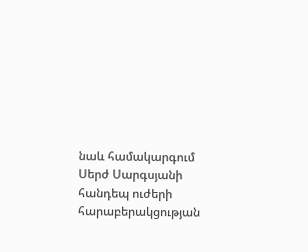նաև համակարգում Սերժ Սարգսյանի հանդեպ ուժերի հարաբերակցության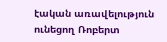էական առավելություն ունեցող Ռոբերտ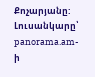Քոչարյանը:
Լուսանկարը՝ panorama.am-ի